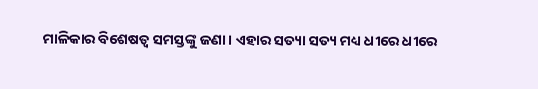ମାଳିକାର ବିଶେଷତ୍ଵ ସମସ୍ତଙ୍କୁ ଜଣା। ଏହାର ସତ୍ୟା ସତ୍ୟ ମଧ୍ୟ ଧୀରେ ଧୀରେ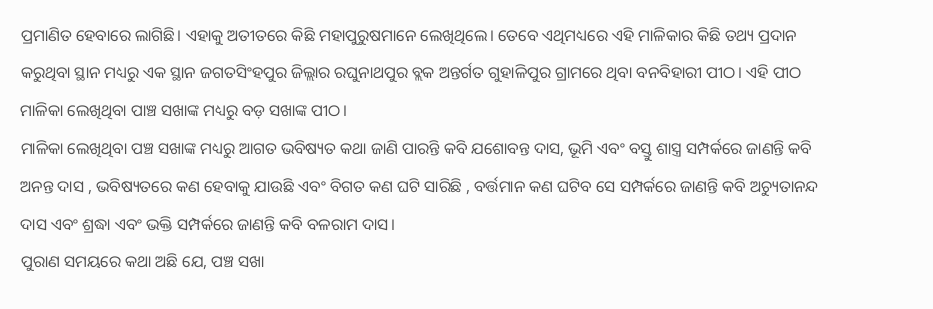ପ୍ରମାଣିତ ହେବାରେ ଲାଗିଛି। ଏହାକୁ ଅତୀତରେ କିଛି ମହାପୁରୁଷମାନେ ଲେଖିଥିଲେ। ତେବେ ଏଥିମଧ୍ୟରେ ଏହି ମାଳିକାର କିଛି ତଥ୍ୟ ପ୍ରଦାନ କରୁଥିବା ସ୍ଥାନ ମଧ୍ୟରୁ ଏକ ସ୍ଥାନ ଜଗତସିଂହପୁର ଜିଲ୍ଲାର ରଘୁନାଥପୁର ବ୍ଲକ ଅନ୍ତର୍ଗତ ଗୁହାଳିପୁର ଗ୍ରାମରେ ଥିବା ବନବିହାରୀ ପୀଠ। ଏହି ପୀଠ ମାଳିକା ଲେଖିଥିବା ପାଞ୍ଚ ସଖାଙ୍କ ମଧ୍ୟରୁ ବଡ଼ ସଖାଙ୍କ ପୀଠ।
ମାଳିକା ଲେଖିଥିବା ପଞ୍ଚ ସଖାଙ୍କ ମଧ୍ୟରୁ ଆଗତ ଭବିଷ୍ୟତ କଥା ଜାଣି ପାରନ୍ତି କବି ଯଶୋବନ୍ତ ଦାସ, ଭୂମି ଏବଂ ବସ୍ତୁ ଶାସ୍ତ୍ର ସମ୍ପର୍କରେ ଜାଣନ୍ତି କବି ଅନନ୍ତ ଦାସ , ଭବିଷ୍ୟତରେ କଣ ହେବାକୁ ଯାଉଛି ଏବଂ ବିଗତ କଣ ଘଟି ସାରିଛି , ବର୍ତ୍ତମାନ କଣ ଘଟିବ ସେ ସମ୍ପର୍କରେ ଜାଣନ୍ତି କବି ଅଚ୍ୟୁତାନନ୍ଦ ଦାସ ଏବଂ ଶ୍ରଦ୍ଧା ଏବଂ ଭକ୍ତି ସମ୍ପର୍କରେ ଜାଣନ୍ତି କବି ବଳରାମ ଦାସ।
ପୁରାଣ ସମୟରେ କଥା ଅଛି ଯେ, ପଞ୍ଚ ସଖା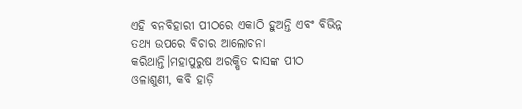ଏହି ବନବିହାରୀ ପୀଠରେ ଏକାଠି ହୁଅନ୍ତି ଏବଂ ବିଭିନ୍ନ ତଥ୍ୟ ଉପରେ ବିଚାର ଆଲୋଚନା କରିଥାନ୍ତି।ମହାପୁରୁଷ ଅରକ୍ଷିତ ଦାସଙ୍କ ପୀଠ ଓଳାଶୁଣୀ, କବି ହାଡ଼ି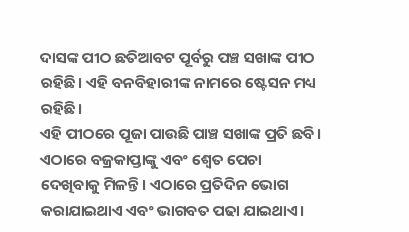ଦାସଙ୍କ ପୀଠ ଛତିଆବଟ ପୂର୍ବରୁ ପଞ୍ଚ ସଖାଙ୍କ ପୀଠ ରହିଛି। ଏହି ବନବିହାରୀଙ୍କ ନାମରେ ଷ୍ଟେସନ ମଧ୍ୟ ରହିଛି।
ଏହି ପୀଠରେ ପୂଜା ପାଉଛି ପାଞ୍ଚ ସଖାଙ୍କ ପ୍ରତି ଛବି। ଏଠାରେ ବଜ୍ରକାପ୍ତାଙ୍କୁ ଏବଂ ଶ୍ୱେତ ପେଚା ଦେଖିବାକୁ ମିଳନ୍ତି। ଏଠାରେ ପ୍ରତିଦିନ ଭୋଗ କରାଯାଇଥାଏ ଏବଂ ଭାଗବତ ପଢା ଯାଇଥାଏ।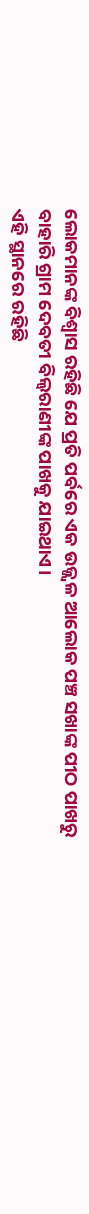ଲୋକମାନଙ୍କ ବିଶ୍ୱାସ ରହିଛି ଯେ ପ୍ରତି ପର୍ବରେ ଏକ ଉଜ୍ଜ୍ବଳ ଆଲୋକ ପଞ୍ଚ ସଖାଙ୍କ ପୀଠ ପାଖରୁ ବାହାରି ଗ୍ରାମ ଦେବତୀ ବିଲ୍ଵରାଣୀଙ୍କ ପାଖକୁ ଯାଇଥାଏ।
ଏହି ସ୍ଥାନରେ ରହିଛି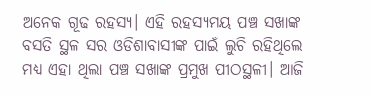ଅନେକ ଗୂଢ ରହସ୍ୟ। ଏହି ରହସ୍ୟମୟ ପଞ୍ଚ ସଖାଙ୍କ ବସତି ସ୍ଥଳ ସର ଓଡିଶାବାସୀଙ୍କ ପାଇଁ ଲୁଚି ରହିଥିଲେ ମଧ୍ୟ ଏହା ଥିଲା ପଞ୍ଚ ସଖାଙ୍କ ପ୍ରମୁଖ ପୀଠସ୍ଥଳୀ। ଆଜି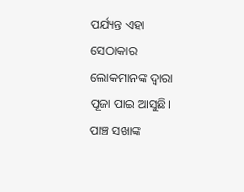ପର୍ଯ୍ୟନ୍ତ ଏହା ସେଠାକାର ଲୋକମାନଙ୍କ ଦ୍ବାରା ପୂଜା ପାଇ ଆସୁଛି। ପାଞ୍ଚ ସଖାଙ୍କ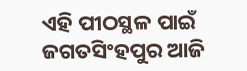ଏହି ପୀଠସ୍ଥଳ ପାଇଁ ଜଗତସିଂହପୁର ଆଜି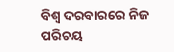ବିଶ୍ୱ ଦରବାରରେ ନିଜ ପରିଚୟ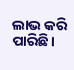ଲାଭ କରି ପାରିଛି।